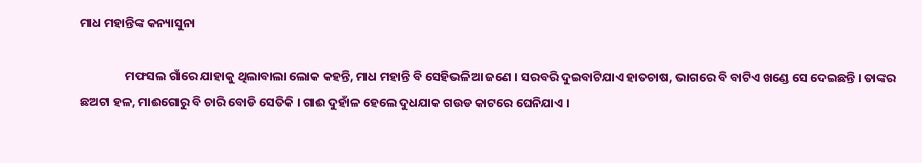ମାଧ ମହାନ୍ତିଙ୍କ କନ୍ୟାସୁନା

                ମଫସଲ ଗାଁରେ ଯାହାକୁ ଥିଲାବାଲା ଲୋକ କହନ୍ତି, ମାଧ ମହାନ୍ତି ବି ସେହିଭଳିଆ ଜଣେ । ସରବରି ଦୁଇବାଟିଯାଏ ହାତଚାଷ, ଭାଗରେ ବି ବାଟିଏ ଖଣ୍ଡେ ସେ ଦେଇଛନ୍ତି । ତାଙ୍କର ଛଅଟା ହଳ, ମାଈଗୋରୁ ବି ଚାରି ବୋଡି ସେତିକି । ଗାଈ ଦୁହାଁଳ ହେଲେ ଦୁଧଯାକ ଗଉଡ କାଟରେ ଘେନିଯାଏ ।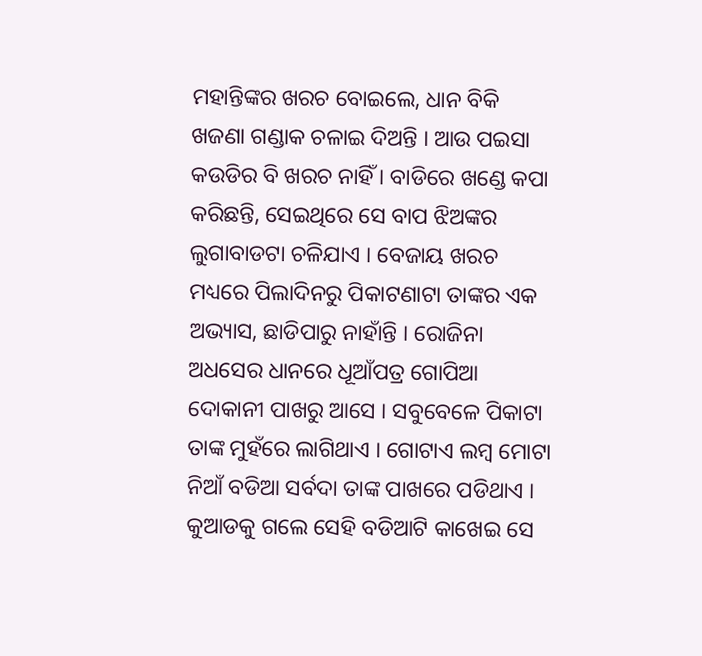ମହାନ୍ତିଙ୍କର ଖରଚ ବୋଇଲେ, ଧାନ ବିକି ଖଜଣା ଗଣ୍ଡାକ ଚଳାଇ ଦିଅନ୍ତି । ଆଉ ପଇସା କଉଡିର ବି ଖରଚ ନାହିଁ । ବାଡିରେ ଖଣ୍ଡେ କପା କରିଛନ୍ତି, ସେଇଥିରେ ସେ ବାପ ଝିଅଙ୍କର ଲୁଗାବାଡଟା ଚଳିଯାଏ । ବେଜାୟ ଖରଚ ମଧ୍ୟରେ ପିଲାଦିନରୁ ପିକାଟଣାଟା ତାଙ୍କର ଏକ ଅଭ୍ୟାସ, ଛାଡିପାରୁ ନାହାଁନ୍ତି । ରୋଜିନା ଅଧସେର ଧାନରେ ଧୂଆଁପତ୍ର ଗୋପିଆ ଦୋକାନୀ ପାଖରୁ ଆସେ । ସବୁବେଳେ ପିକାଟା ତାଙ୍କ ମୁହଁରେ ଲାଗିଥାଏ । ଗୋଟାଏ ଲମ୍ବ ମୋଟା ନିଆଁ ବଡିଆ ସର୍ବଦା ତାଙ୍କ ପାଖରେ ପଡିଥାଏ । କୁଆଡକୁ ଗଲେ ସେହି ବଡିଆଟି କାଖେଇ ସେ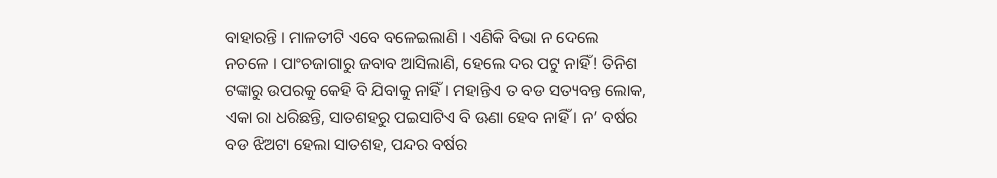ବାହାରନ୍ତି । ମାଳତୀଟି ଏବେ ବଳେଇଲାଣି । ଏଣିକି ବିଭା ନ ଦେଲେ ନଚଳେ । ପାଂଚଜାଗାରୁ ଜବାବ ଆସିଲାଣି, ହେଲେ ଦର ପଟୁ ନାହିଁ! ତିନିଶ ଟଙ୍କାରୁ ଉପରକୁ କେହି ବି ଯିବାକୁ ନାହିଁ । ମହାନ୍ତିଏ ତ ବଡ ସତ୍ୟବନ୍ତ ଲୋକ, ଏକା ରା ଧରିଛନ୍ତି, ସାତଶହରୁ ପଇସାଟିଏ ବି ଊଣା ହେବ ନାହିଁ । ନ’ ବର୍ଷର ବଡ ଝିଅଟା ହେଲା ସାତଶହ, ପନ୍ଦର ବର୍ଷର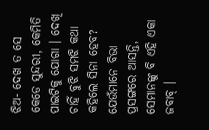ଝିଅ- ଦେଖ ତ ସେ କେଡେ ସୁନ୍ଦରୀ, କେମିତି ପାଇଟିକୁ ଯୋଗା । ଦେଖି ଚାହିଁ ବୁଝି ସମଝି କଥା କହିଲେ ସିନା ହେବ? ଯେଉଁମାନେ ବିଭା ପ୍ରସଙ୍ଗରେ ଆସନ୍ତି, ସେମାନଙ୍କୁ ବି ଏହି ଏକା ଜବାବ୍ ।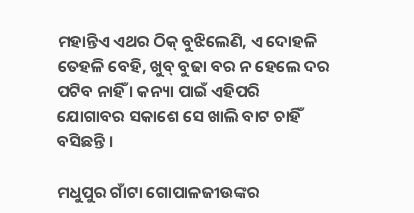ମହାନ୍ତିଏ ଏଥର ଠିକ୍ ବୁଝିଲେଣି, ଏ ଦୋହଳି ତେହଳି ବେହି, ଖୁବ୍ ବୁଢା ବର ନ ହେଲେ ଦର ପଟିବ ନାହିଁ । କନ୍ୟା ପାଇଁ ଏହିପରି ଯୋଗାବର ସକାଶେ ସେ ଖାଲି ବାଟ ଚାହିଁ ବସିଛନ୍ତି ।

ମଧୁପୁର ଗାଁଟା ଗୋପାଳଜୀଉଙ୍କର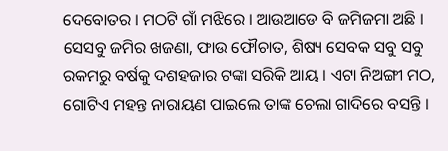ଦେବୋତର । ମଠଟି ଗାଁ ମଝିରେ । ଆଉଆଡେ ବି ଜମିଜମା ଅଛି । ସେସବୁ ଜମିର ଖଜଣା, ଫାଉ ଫୌଚାତ, ଶିଷ୍ୟ ସେବକ ସବୁ ସବୁ ରକମରୁ ବର୍ଷକୁ ଦଶହଜାର ଟଙ୍କା ସରିକି ଆୟ । ଏଟା ନିଅଙ୍ଗୀ ମଠ, ଗୋଟିଏ ମହନ୍ତ ନାରାୟଣ ପାଇଲେ ତାଙ୍କ ଚେଲା ଗାଦିରେ ବସନ୍ତି ।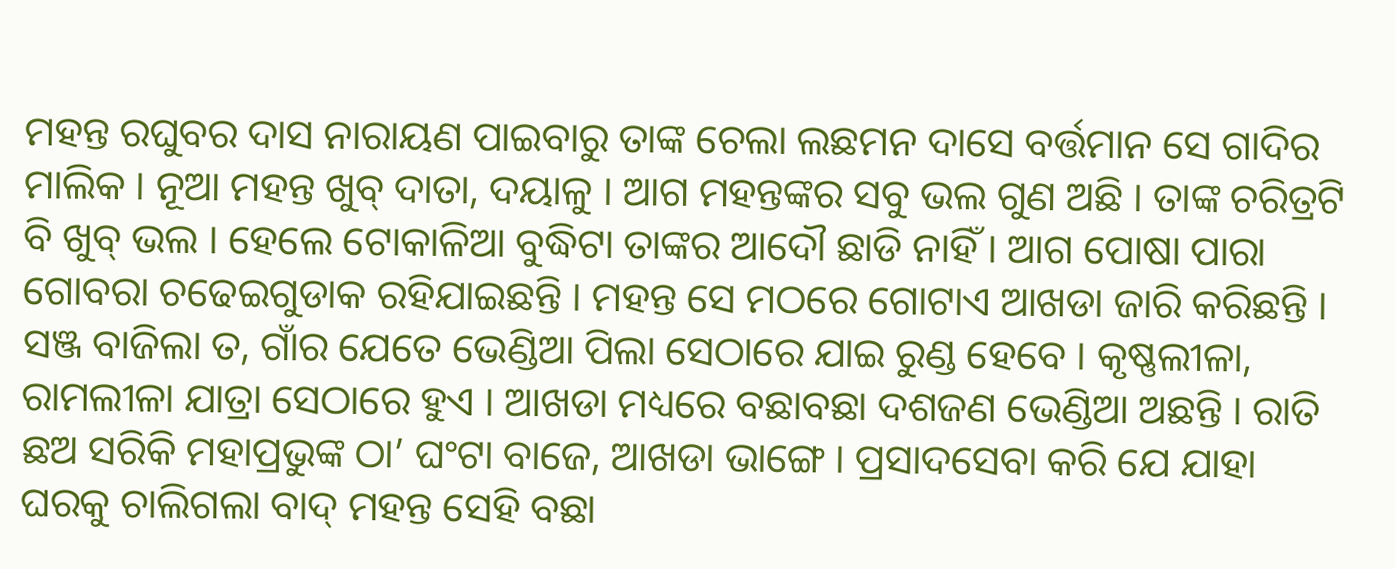ମହନ୍ତ ରଘୁବର ଦାସ ନାରାୟଣ ପାଇବାରୁ ତାଙ୍କ ଚେଲା ଲଛମନ ଦାସେ ବର୍ତ୍ତମାନ ସେ ଗାଦିର ମାଲିକ । ନୂଆ ମହନ୍ତ ଖୁବ୍ ଦାତା, ଦୟାଳୁ । ଆଗ ମହନ୍ତଙ୍କର ସବୁ ଭଲ ଗୁଣ ଅଛି । ତାଙ୍କ ଚରିତ୍ରଟି ବି ଖୁବ୍ ଭଲ । ହେଲେ ଟୋକାଳିଆ ବୁଦ୍ଧିଟା ତାଙ୍କର ଆଦୌ ଛାଡି ନାହିଁ । ଆଗ ପୋଷା ପାରା ଗୋବରା ଚଢେଇଗୁଡାକ ରହିଯାଇଛନ୍ତି । ମହନ୍ତ ସେ ମଠରେ ଗୋଟାଏ ଆଖଡା ଜାରି କରିଛନ୍ତି । ସଞ୍ଜ ବାଜିଲା ତ, ଗାଁର ଯେତେ ଭେଣ୍ଡିଆ ପିଲା ସେଠାରେ ଯାଇ ରୁଣ୍ଡ ହେବେ । କୃଷ୍ଣଲୀଳା, ରାମଲୀଳା ଯାତ୍ରା ସେଠାରେ ହୁଏ । ଆଖଡା ମଧ୍ୟରେ ବଛାବଛା ଦଶଜଣ ଭେଣ୍ଡିଆ ଅଛନ୍ତି । ରାତି ଛଅ ସରିକି ମହାପ୍ରଭୁଙ୍କ ଠା’ ଘଂଟା ବାଜେ, ଆଖଡା ଭାଙ୍ଗେ । ପ୍ରସାଦସେବା କରି ଯେ ଯାହା ଘରକୁ ଚାଲିଗଲା ବାଦ୍ ମହନ୍ତ ସେହି ବଛା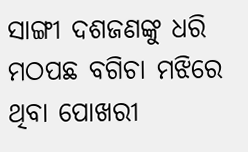ସାଙ୍ଗୀ ଦଶଜଣଙ୍କୁ ଧରି ମଠପଛ ବଗିଚା ମଝିରେ ଥିବା ପୋଖରୀ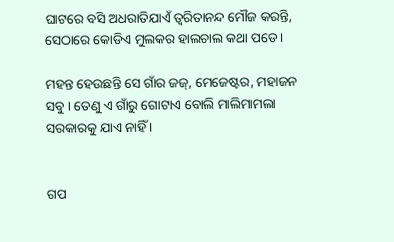ଘାଟରେ ବସି ଅଧରାତିଯାଏଁ ତ୍ୱରିତାନନ୍ଦ ମୌଜ କରନ୍ତି, ସେଠାରେ କୋଡିଏ ମୁଲକର ହାଲଚାଲ କଥା ପଡେ ।

ମହନ୍ତ ହେଉଛନ୍ତି ସେ ଗାଁର ଜଜ୍, ମେଜେଷ୍ଟର, ମହାଜନ ସବୁ । ତେଣୁ ଏ ଗାଁରୁ ଗୋଟାଏ ବୋଲି ମାଲିମାମଲା ସରକାରକୁ ଯାଏ ନାହିଁ ।


ଗପ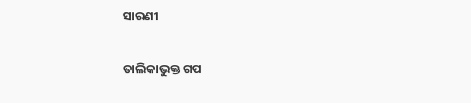ସାରଣୀ

ତାଲିକାଭୁକ୍ତ ଗପ